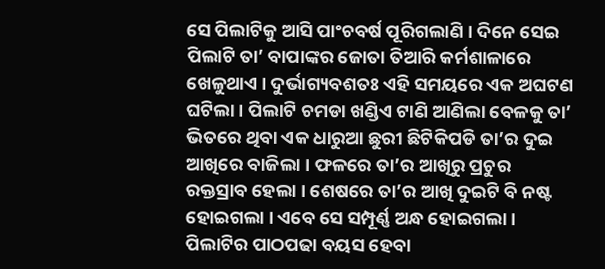ସେ ପିଲାଟିକୁ ଆସି ପାଂଚବର୍ଷ ପୂରିଗଲାଣି । ଦିନେ ସେଇ ପିଲାଟି ତା’ ବାପାଙ୍କର ଜୋତା ତିଆରି କର୍ମଶାଳାରେ ଖେଳୁଥାଏ । ଦୁର୍ଭାଗ୍ୟବଶତଃ ଏହି ସମୟରେ ଏକ ଅଘଟଣ ଘଟିଲା । ପିଲାଟି ଚମଡା ଖଣ୍ଡିଏ ଟାଣି ଆଣିଲା ବେଳକୁ ତା’ ଭିତରେ ଥିବା ଏକ ଧାରୁଆ ଛୁରୀ ଛିଟିକିପଡି ତା’ର ଦୁଇ ଆଖିରେ ବାଜିଲା । ଫଳରେ ତା’ର ଆଖିରୁ ପ୍ରଚୁର ରକ୍ତସ୍ରାବ ହେଲା । ଶେଷରେ ତା’ର ଆଖି ଦୁଇଟି ବି ନଷ୍ଟ ହୋଇଗଲା । ଏବେ ସେ ସମ୍ପୂର୍ଣ୍ଣ ଅନ୍ଧ ହୋଇଗଲା ।
ପିଲାଟିର ପାଠପଢା ବୟସ ହେବା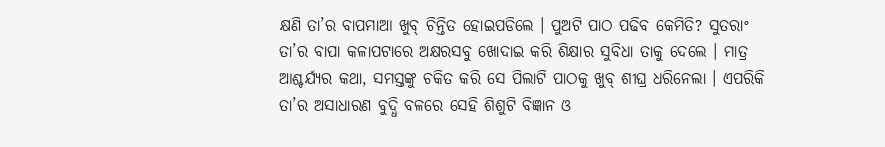କ୍ଷଣି ତା’ର ବାପମାଆ ଖୁବ୍ ଚିନ୍ତିତ ହୋଇପଡିଲେ । ପୁଅଟି ପାଠ ପଢିବ କେମିତି? ସୁତରାଂ ତା’ର ବାପା କଳାପଟାରେ ଅକ୍ଷରସବୁ ଖୋଦାଇ କରି ଶିକ୍ଷାର ସୁବିଧା ତାକୁ ଦେଲେ । ମାତ୍ର ଆଶ୍ଚର୍ଯ୍ୟର କଥା, ସମସ୍ତଙ୍କୁ ଚକିତ କରି ସେ ପିଲାଟି ପାଠକୁ ଖୁବ୍ ଶୀଘ୍ର ଧରିନେଲା । ଏପରିକି ତା’ର ଅସାଧାରଣ ବୁଦ୍ଧି ବଳରେ ସେହି ଶିଶୁଟି ବିଜ୍ଞାନ ଓ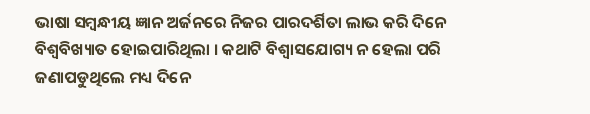ଭାଷା ସମ୍ବନ୍ଧୀୟ ଜ୍ଞାନ ଅର୍ଜନରେ ନିଜର ପାରଦର୍ଶିତା ଲାଭ କରି ଦିନେ ବିଶ୍ୱବିଖ୍ୟାତ ହୋଇପାରିଥିଲା । କଥାଟି ବିଶ୍ୱାସଯୋଗ୍ୟ ନ ହେଲା ପରି ଜଣାପଡୁଥିଲେ ମଧ୍ୟ ଦିନେ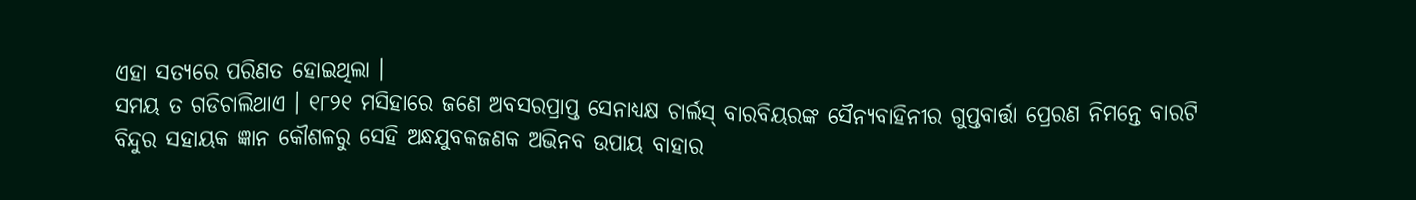ଏହା ସତ୍ୟରେ ପରିଣତ ହୋଇଥିଲା ।
ସମୟ ତ ଗଡିଚାଲିଥାଏ । ୧୮୨୧ ମସିହାରେ ଜଣେ ଅବସରପ୍ରାପ୍ତ ସେନାଧ୍ୟକ୍ଷ ଚାର୍ଲସ୍ ବାରବିୟରଙ୍କ ସୈନ୍ୟବାହିନୀର ଗୁପ୍ତବାର୍ତ୍ତା ପ୍ରେରଣ ନିମନ୍ତେ ବାରଟି ବିନ୍ଦୁର ସହାୟକ ଜ୍ଞାନ କୌଶଳରୁ ସେହି ଅନ୍ଧଯୁବକଜଣକ ଅଭିନବ ଉପାୟ ବାହାର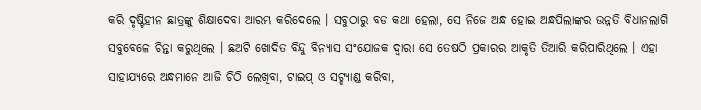କରି ଦୃଷ୍ଟିହୀନ ଛାତ୍ରଙ୍କୁ ଶିକ୍ଷାଦେବା ଆରମ୍ଭ କରିଦେଲେ । ସବୁଠାରୁ ବଡ କଥା ହେଲା, ସେ ନିଜେ ଅନ୍ଧ ହୋଇ ଅନ୍ଧପିଲାଙ୍କର ଉନ୍ନତି ବିଧାନଲାଗି ସବୁବେଳେ ଚିନ୍ତା କରୁଥିଲେ । ଛଅଟି ଖୋଦିତ ବିନ୍ଦୁ ବିନ୍ୟାସ ସଂଯୋଜକ ଦ୍ୱାରା ସେ ତେଷଠି ପ୍ରକାରର ଆକୃତି ତିଆରି କରିପାରିଥିଲେ । ଏହା ସାହାଯ୍ୟରେ ଅନ୍ଧମାନେ ଆଜି ଚିଠି ଲେଖିବା, ଟାଇପ୍ ଓ ସଟ୍ହ୍ୟାଣ୍ଡ କରିବା,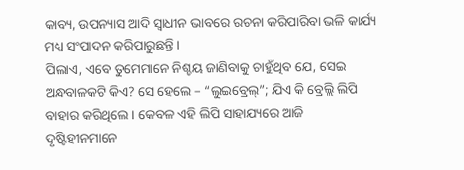କାବ୍ୟ, ଉପନ୍ୟାସ ଆଦି ସ୍ୱାଧୀନ ଭାବରେ ରଚନା କରିପାରିବା ଭଳି କାର୍ଯ୍ୟ ମଧ୍ୟ ସଂପାଦନ କରିପାରୁଛନ୍ତି ।
ପିଲାଏ, ଏବେ ତୁମେମାନେ ନିଶ୍ଚୟ ଜାଣିବାକୁ ଚାହୁଁଥିବ ଯେ, ସେଇ ଅନ୍ଧବାଳକଟି କିଏ? ସେ ହେଲେ – “ଲୁଇବ୍ରେଲ୍”; ଯିଏ କି ବ୍ରେଲ୍ଲି ଲିପି ବାହାର କରିଥିଲେ । କେବଳ ଏହି ଲିପି ସାହାଯ୍ୟରେ ଆଜି ଦୃଷ୍ଟିହୀନମାନେ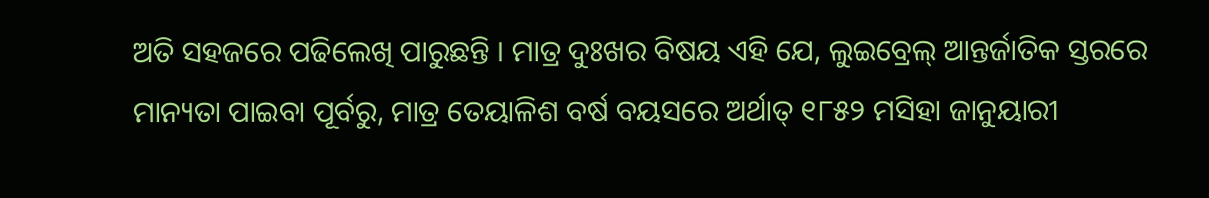ଅତି ସହଜରେ ପଢିଲେଖି ପାରୁଛନ୍ତି । ମାତ୍ର ଦୁଃଖର ବିଷୟ ଏହି ଯେ, ଲୁଇବ୍ରେଲ୍ ଆନ୍ତର୍ଜାତିକ ସ୍ତରରେ ମାନ୍ୟତା ପାଇବା ପୂର୍ବରୁ, ମାତ୍ର ତେୟାଳିଶ ବର୍ଷ ବୟସରେ ଅର୍ଥାତ୍ ୧୮୫୨ ମସିହା ଜାନୁୟାରୀ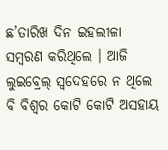ଛ’ତାରିଖ ଦିନ ଇହଲୀଳା ସମ୍ବରଣ କରିଥିଲେ । ଆଜି ଲୁଇବ୍ରେଲ୍ ସ୍ୱଦେହରେ ନ ଥିଲେ ବି ବିଶ୍ୱର କୋଟି କୋଟି ଅସହାୟ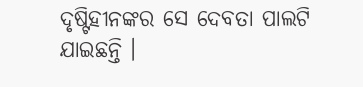ଦୃଷ୍ଟିହୀନଙ୍କର ସେ ଦେବତା ପାଲଟି ଯାଇଛନ୍ତି ।